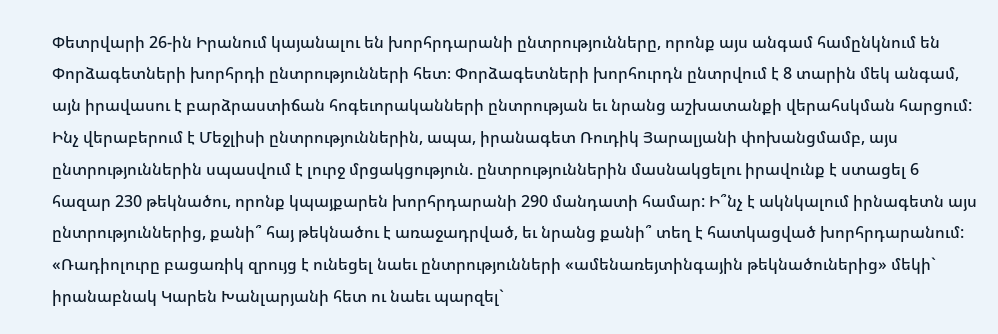Փետրվարի 26-ին Իրանում կայանալու են խորհրդարանի ընտրությունները, որոնք այս անգամ համընկնում են Փորձագետների խորհրդի ընտրությունների հետ։ Փորձագետների խորհուրդն ընտրվում է 8 տարին մեկ անգամ, այն իրավասու է բարձրաստիճան հոգեւորականների ընտրության եւ նրանց աշխատանքի վերահսկման հարցում: Ինչ վերաբերում է Մեջլիսի ընտրություններին, ապա, իրանագետ Ռուդիկ Յարալյանի փոխանցմամբ, այս ընտրություններին սպասվում է լուրջ մրցակցություն. ընտրություններին մասնակցելու իրավունք է ստացել 6 հազար 230 թեկնածու, որոնք կպայքարեն խորհրդարանի 290 մանդատի համար: Ի՞նչ է ակնկալում իրնագետն այս ընտրություններից, քանի՞ հայ թեկնածու է առաջադրված, եւ նրանց քանի՞ տեղ է հատկացված խորհրդարանում: «Ռադիոլուրը բացառիկ զրույց է ունեցել նաեւ ընտրությունների «ամենառեյտինգային թեկնածուներից» մեկի` իրանաբնակ Կարեն Խանլարյանի հետ ու նաեւ պարզել`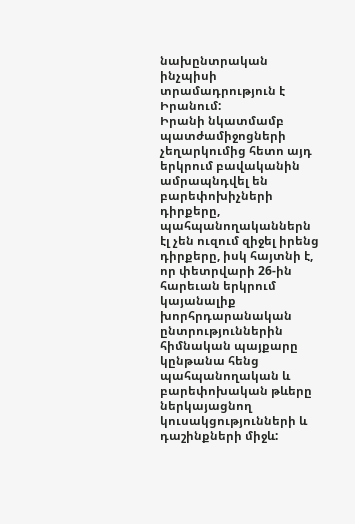նախընտրական ինչպիսի տրամադրություն է Իրանում:
Իրանի նկատմամբ պատժամիջոցների չեղարկումից հետո այդ երկրում բավականին ամրապնդվել են բարեփոխիչների դիրքերը, պահպանողականներն էլ չեն ուզում զիջել իրենց դիրքերը, իսկ հայտնի է, որ փետրվարի 26-ին հարեւան երկրում կայանալիք խորհրդարանական ընտրություններին հիմնական պայքարը կընթանա հենց պահպանողական և բարեփոխական թևերը ներկայացնող կուսակցությունների և դաշինքների միջև: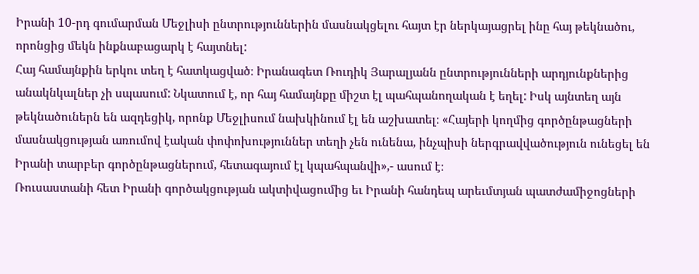Իրանի 10-րդ գումարման Մեջլիսի ընտրություններին մասնակցելու հայտ էր ներկայացրել ինը հայ թեկնածու, որոնցից մեկն ինքնաբացարկ է հայտնել:
Հայ համայնքին երկու տեղ է հատկացված։ Իրանագետ Ռուդիկ Յարալյանն ընտրությունների արդյունքներից անակնկալներ չի սպասում: Նկատում է, որ հայ համայնքը միշտ էլ պահպանողական է եղել: Իսկ այնտեղ այն թեկնածուներն են ազդեցիկ, որոնք Մեջլիսում նախկինում էլ են աշխատել։ «Հայերի կողմից գործընթացների մասնակցության առումով էական փոփոխություններ տեղի չեն ունենա, ինչպիսի ներգրավվածություն ունեցել են Իրանի տարբեր գործընթացներում, հետագայում էլ կպահպանվի»,- ասում է։
Ռուսաստանի հետ Իրանի գործակցության ակտիվացումից եւ Իրանի հանդեպ արեւմտյան պատժամիջոցների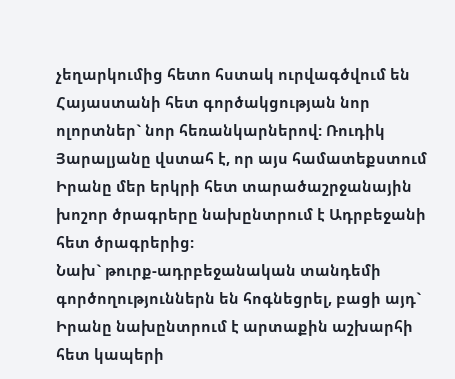չեղարկումից հետո հստակ ուրվագծվում են Հայաստանի հետ գործակցության նոր ոլորտներ` նոր հեռանկարներով: Ռուդիկ Յարալյանը վստահ է, որ այս համատեքստում Իրանը մեր երկրի հետ տարածաշրջանային խոշոր ծրագրերը նախընտրում է Ադրբեջանի հետ ծրագրերից:
Նախ` թուրք-ադրբեջանական տանդեմի գործողություններն են հոգնեցրել, բացի այդ` Իրանը նախընտրում է արտաքին աշխարհի հետ կապերի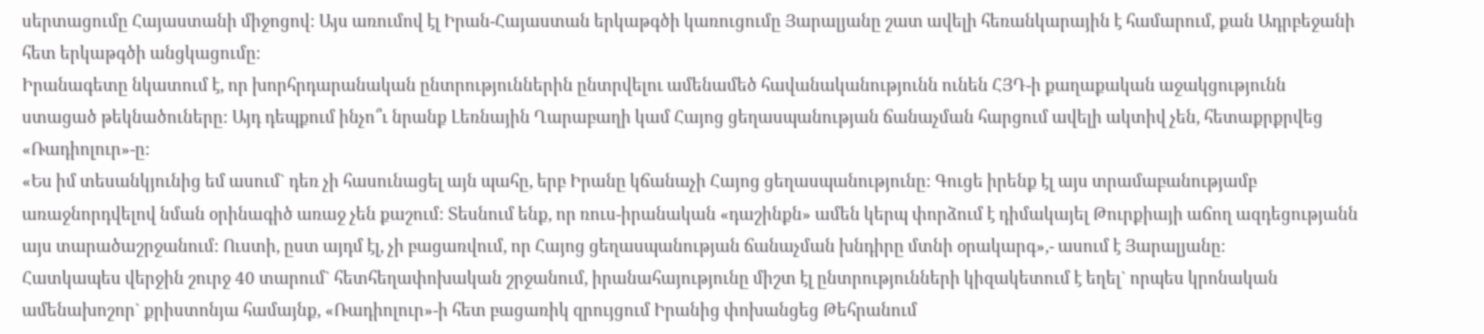սերտացումը Հայաստանի միջոցով: Այս առումով էլ Իրան-Հայաստան երկաթգծի կառուցումը Յարալյանը շատ ավելի հեռանկարային է համարում, քան Ադրբեջանի հետ երկաթգծի անցկացումը։
Իրանագետը նկատում է, որ խորհրդարանական ընտրություններին ընտրվելու ամենամեծ հավանականությունն ունեն ՀՅԴ-ի քաղաքական աջակցությունն ստացած թեկնածուները: Այդ դեպքում ինչո՞ւ նրանք Լեռնային Ղարաբաղի կամ Հայոց ցեղասպանության ճանաչման հարցում ավելի ակտիվ չեն, հետաքրքրվեց «Ռադիոլուր»-ը:
«Ես իմ տեսանկյունից եմ ասում` դեռ չի հասունացել այն պահը, երբ Իրանը կճանաչի Հայոց ցեղասպանությունը: Գուցե իրենք էլ այս տրամաբանությամբ առաջնորդվելով նման օրինագիծ առաջ չեն քաշում: Տեսնում ենք, որ ռուս-իրանական «դաշինքն» ամեն կերպ փորձում է դիմակայել Թուրքիայի աճող ազդեցությանն այս տարածաշրջանում: Ուստի, ըստ այդմ էլ, չի բացառվում, որ Հայոց ցեղասպանության ճանաչման խնդիրը մտնի օրակարգ»,- ասում է Յարալյանը։
Հատկապես վերջին շուրջ 40 տարում` հետհեղափոխական շրջանում, իրանահայությունը միշտ էլ ընտրությունների կիզակետում է եղել` որպես կրոնական ամենախոշոր` քրիստոնյա համայնք, «Ռադիոլուր»-ի հետ բացառիկ զրույցում Իրանից փոխանցեց Թեհրանում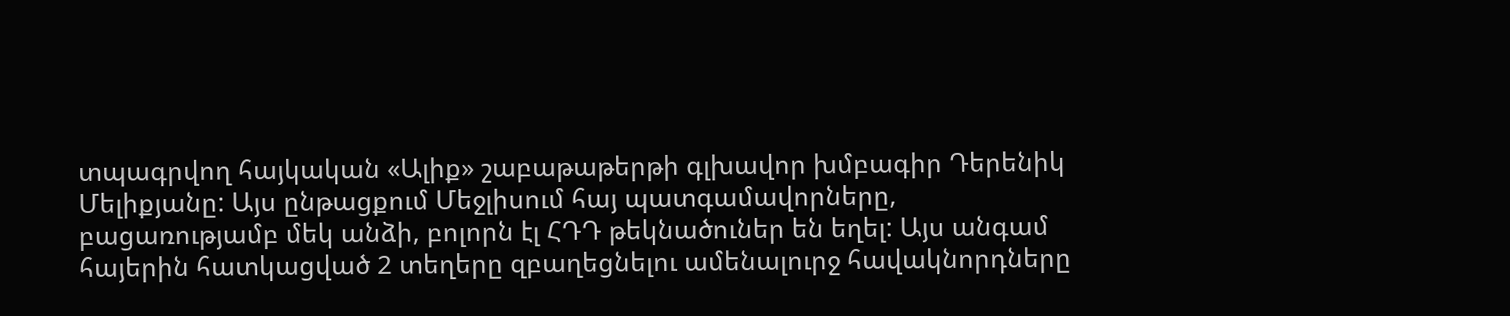տպագրվող հայկական «Ալիք» շաբաթաթերթի գլխավոր խմբագիր Դերենիկ Մելիքյանը: Այս ընթացքում Մեջլիսում հայ պատգամավորները, բացառությամբ մեկ անձի, բոլորն էլ ՀԴԴ թեկնածուներ են եղել: Այս անգամ հայերին հատկացված 2 տեղերը զբաղեցնելու ամենալուրջ հավակնորդները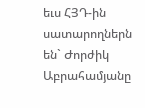եւս ՀՅԴ-ին սատարողներն են` Ժորժիկ Աբրահամյանը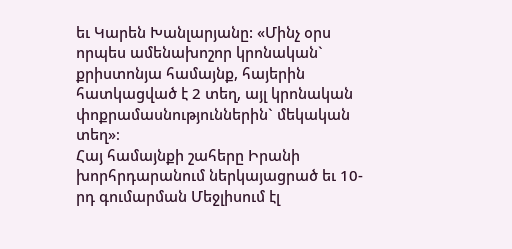եւ Կարեն Խանլարյանը: «Մինչ օրս որպես ամենախոշոր կրոնական` քրիստոնյա համայնք, հայերին հատկացված է 2 տեղ, այլ կրոնական փոքրամասնություններին` մեկական տեղ»։
Հայ համայնքի շահերը Իրանի խորհրդարանում ներկայացրած եւ 10-րդ գումարման Մեջլիսում էլ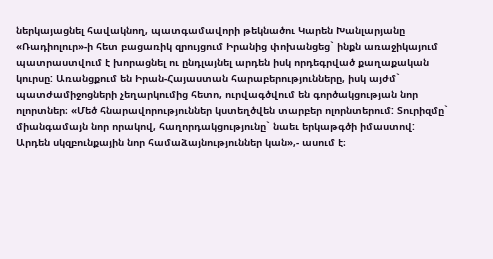ներկայացնել հավակնող, պատգամավորի թեկնածու Կարեն Խանլարյանը «Ռադիոլուր»-ի հետ բացառիկ զրույցում Իրանից փոխանցեց` ինքն առաջիկայում պատրաստվում է խորացնել ու ընդլայնել արդեն իսկ որդեգրված քաղաքական կուրսը: Առանցքում են Իրան-Հայաստան հարաբերությունները, իսկ այժմ` պատժամիջոցների չեղարկումից հետո, ուրվագծվում են գործակցության նոր ոլորտներ։ «Մեծ հնարավորություններ կստեղծվեն տարբեր ոլորնտերում: Տուրիզմը` միանգամայն նոր որակով, հաղորդակցությունը` նաեւ երկաթգծի իմաստով: Արդեն սկզբունքային նոր համաձայնություններ կան»,- ասում է։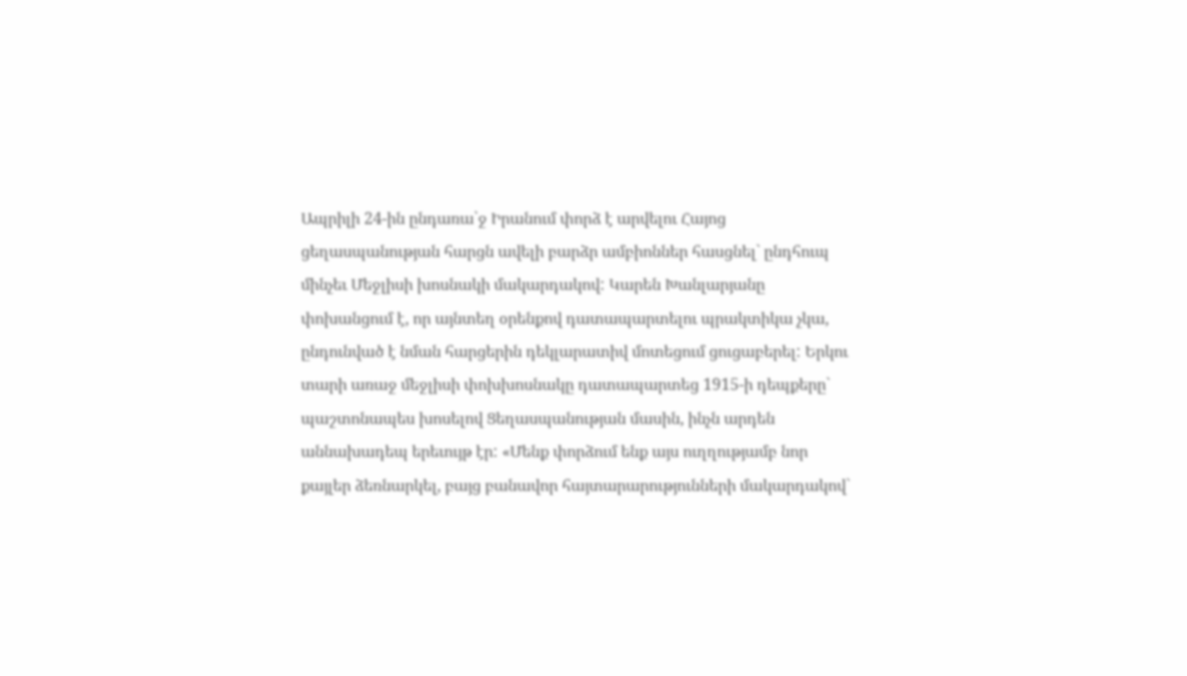Ապրիլի 24-ին ընդառա՝ջ Իրանում փորձ է արվելու Հայոց ցեղասպանության հարցն ավելի բարձր ամբիոններ հասցնել` ընդհուպ մինչեւ Մեջլիսի խոսնակի մակարդակով: Կարեն Խանլարյանը փոխանցում է, որ այնտեղ օրենքով դատապարտելու պրակտիկա չկա, ընդունված է նման հարցերին դեկլարատիվ մոտեցում ցուցաբերել: Երկու տարի առաջ մեջլիսի փոխխոսնակը դատապարտեց 1915-ի դեպքերը` պաշտոնապես խոսելով Ցեղասպանության մասին, ինչն արդեն աննախադեպ երեւույթ էր: «Մենք փորձում ենք այս ուղղությամբ նոր քայլեր ձեռնարկել, բայց բանավոր հայտարարությունների մակարդակով`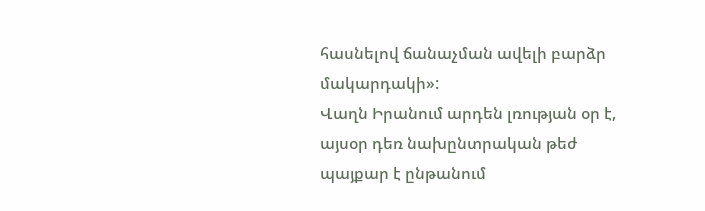հասնելով ճանաչման ավելի բարձր մակարդակի»:
Վաղն Իրանում արդեն լռության օր է, այսօր դեռ նախընտրական թեժ պայքար է ընթանում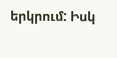երկրում: Իսկ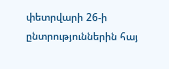փետրվարի 26-ի ընտրություններին հայ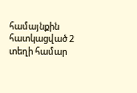համայնքին հատկացված 2 տեղի համար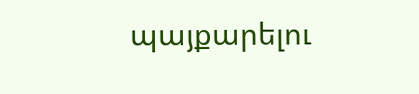պայքարելու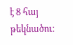է 8 հայ թեկնածու: